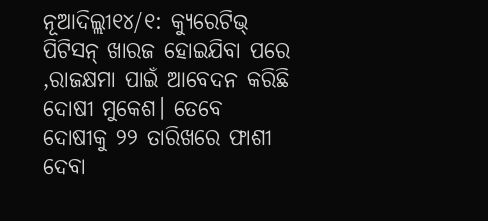ନୂଆଦିଲ୍ଲୀ୧୪/୧: କ୍ୟୁରେଟିଭ୍ ପିଟିସନ୍ ଖାରଜ ହୋଇଯିବା ପରେ ,ରାଜକ୍ଷମା ପାଇଁ ଆବେଦନ କରିଛି ଦୋଷୀ ମୁକେଶ। ତେବେ ଦୋଷୀକୁ ୨୨ ତାରିଖରେ ଫାଶୀ ଦେବା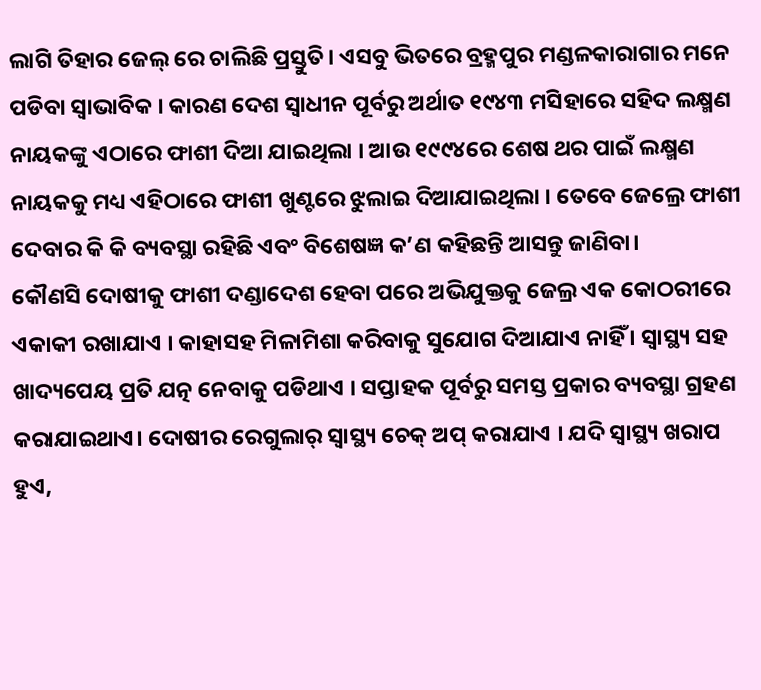ଲାଗି ତିହାର ଜେଲ୍ ରେ ଚାଲିଛି ପ୍ରସ୍ତୁତି। ଏସବୁ ଭିତରେ ବ୍ରହ୍ମପୁର ମଣ୍ଡଳକାରାଗାର ମନେ ପଡିବା ସ୍ବାଭାବିକ । କାରଣ ଦେଶ ସ୍ବାଧୀନ ପୂର୍ବରୁ ଅର୍ଥାତ ୧୯୪୩ ମସିହାରେ ସହିଦ ଲକ୍ଷ୍ମଣ ନାୟକଙ୍କୁ ଏଠାରେ ଫାଶୀ ଦିଆ ଯାଇଥିଲା । ଆଉ ୧୯୯୪ରେ ଶେଷ ଥର ପାଇଁ ଲକ୍ଷ୍ମଣ ନାୟକକୁ ମଧ୍ୟ ଏହିଠାରେ ଫାଶୀ ଖୁଣ୍ଟରେ ଝୁଲାଇ ଦିଆଯାଇଥିଲା । ତେବେ ଜେଲ୍ରେ ଫାଶୀ ଦେବାର କି କି ବ୍ୟବସ୍ଥା ରହିଛି ଏବଂ ବିଶେଷଜ୍ଞ କ’ଣ କହିଛନ୍ତି ଆସନ୍ତୁ ଜାଣିବା।
କୌଣସି ଦୋଷୀକୁ ଫାଶୀ ଦଣ୍ଡାଦେଶ ହେବା ପରେ ଅଭିଯୁକ୍ତକୁ ଜେଲ୍ର ଏକ କୋଠରୀରେ ଏକାକୀ ରଖାଯାଏ । କାହାସହ ମିଳାମିଶା କରିବାକୁ ସୁଯୋଗ ଦିଆଯାଏ ନାହିଁ । ସ୍ବାସ୍ଥ୍ୟ ସହ ଖାଦ୍ୟପେୟ ପ୍ରତି ଯତ୍ନ ନେବାକୁ ପଡିଥାଏ । ସପ୍ତାହକ ପୂର୍ବରୁ ସମସ୍ତ ପ୍ରକାର ବ୍ୟବସ୍ଥା ଗ୍ରହଣ କରାଯାଇଥାଏ। ଦୋଷୀର ରେଗୁଲାର୍ ସ୍ବାସ୍ଥ୍ୟ ଚେକ୍ ଅପ୍ କରାଯାଏ । ଯଦି ସ୍ବାସ୍ଥ୍ୟ ଖରାପ ହୁଏ,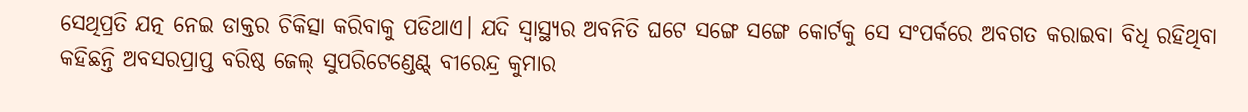ସେଥିପ୍ରତି ଯତ୍ନ ନେଇ ଡାକ୍ତର ଚିକିତ୍ସା କରିବାକୁ ପଡିଥାଏ। ଯଦି ସ୍ବାସ୍ଥ୍ୟର ଅବନିତି ଘଟେ ସଙ୍ଗେ ସଙ୍ଗେ କୋର୍ଟକୁ ସେ ସଂପର୍କରେ ଅବଗତ କରାଇବା ବିଧି ରହିଥିବା କହିଛନ୍ତି ଅବସରପ୍ରାପ୍ତ ବରିଷ୍ଠ ଜେଲ୍ ସୁପରିଟେଣ୍ଡେଣ୍ଟ୍ ବୀରେନ୍ଦ୍ର କୁମାର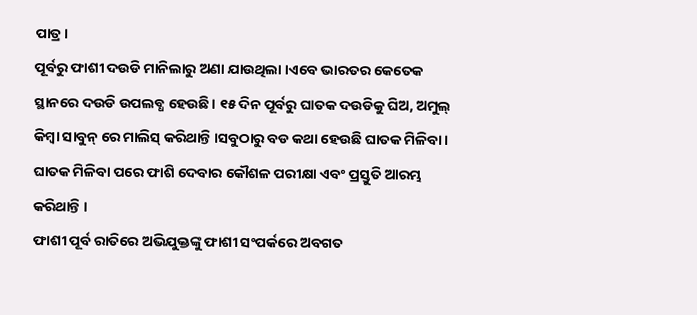ପାତ୍ର।
ପୂର୍ବରୁ ଫାଶୀ ଦଉଡି ମାନିଲାରୁ ଅଣା ଯାଉଥିଲା ।ଏବେ ଭାରତର କେତେକ ସ୍ଥାନରେ ଦଉଡି ଉପଲବ୍ଧ ହେଉଛି। ୧୫ ଦିନ ପୂର୍ବରୁ ଘାତକ ଦଉଡିକୁ ଘିଅ, ଅମୁଲ୍ କିମ୍ବା ସାବୁନ୍ ରେ ମାଲିସ୍ କରିଥାନ୍ତି ।ସବୁଠାରୁ ବଡ କଥା ହେଉଛି ଘାତକ ମିଳିବା । ଘାତକ ମିଳିବା ପରେ ଫାଶି ଦେବାର କୌଶଳ ପରୀକ୍ଷା ଏବଂ ପ୍ରସ୍ତୁତି ଆରମ୍ଭ କରିଥାନ୍ତି ।
ଫାଶୀ ପୂର୍ବ ରାତିରେ ଅଭିଯୁକ୍ତଙ୍କୁ ଫାଶୀ ସଂପର୍କରେ ଅବଗତ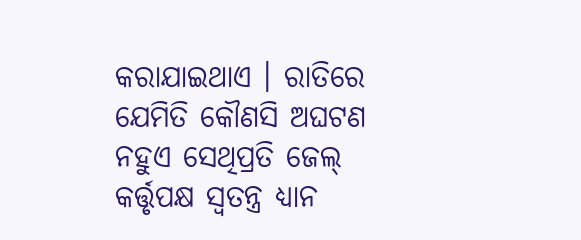କରାଯାଇଥାଏ । ରାତିରେ ଯେମିତି କୌଣସି ଅଘଟଣ ନହୁଏ ସେଥିପ୍ରତି ଜେଲ୍ କର୍ତ୍ତୃପକ୍ଷ ସ୍ବତନ୍ତ୍ର ଧ୍ୟାନ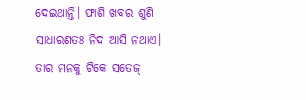ଦେଇଥାନ୍ତି। ଫାଶି ଖବର ଶୁଣି ସାଧାରଣତଃ ନିଦ ଆସି ନଥାଏ। ତାର ମନକୁ ଟିକେ ସତେଜ୍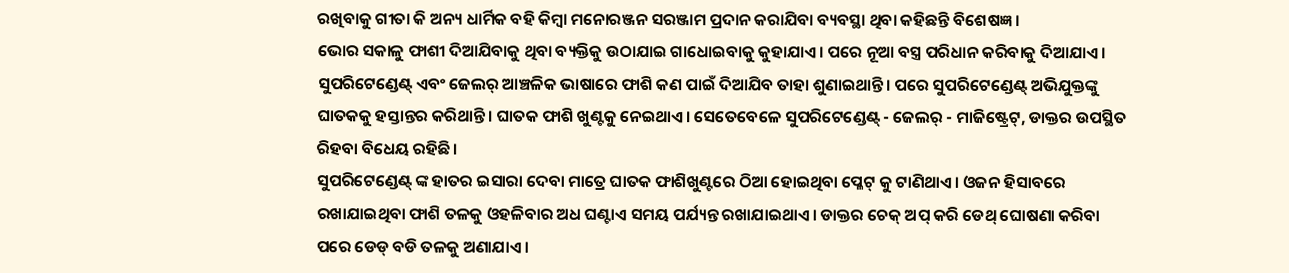ରଖିବାକୁ ଗୀତା କି ଅନ୍ୟ ଧାର୍ମିକ ବହି କିମ୍ବା ମନୋରଞ୍ଜନ ସରଞ୍ଜାମ ପ୍ରଦାନ କରାଯିବା ବ୍ୟବସ୍ଥା ଥିବା କହିଛନ୍ତି ବିଶେଷଜ୍ଞ।
ଭୋର ସକାଳୁ ଫାଶୀ ଦିଆଯିବାକୁ ଥିବା ବ୍ୟକ୍ତିକୁ ଉଠାଯାଇ ଗାଧୋଇବାକୁ କୁହାଯାଏ। ପରେ ନୂଆ ବସ୍ତ୍ର ପରିଧାନ କରିବାକୁ ଦିଆଯାଏ। ସୁପରିଟେଣ୍ଡେଣ୍ଟ୍ ଏବଂ ଜେଲର୍ ଆଞ୍ଚଳିକ ଭାଷାରେ ଫାଶି କଣ ପାଇଁ ଦିଆଯିବ ତାହା ଶୁଣାଇଥାନ୍ତି। ପରେ ସୁପରିଟେଣ୍ଡେଣ୍ଟ୍ ଅଭିଯୁକ୍ତଙ୍କୁ ଘାତକକୁ ହସ୍ତାନ୍ତର କରିଥାନ୍ତି। ଘାତକ ଫାଶି ଖୁଣ୍ଟକୁ ନେଇଥାଏ। ସେତେବେଳେ ସୁପରିଟେଣ୍ଡେଣ୍ଟ୍ - ଜେଲର୍ - ମାଜିଷ୍ଟ୍ରେଟ୍, ଡାକ୍ତର ଉପସ୍ଥିତ ରିହବା ବିଧେୟ ରହିଛି।
ସୁପରିଟେଣ୍ଡେଣ୍ଟ୍ ଙ୍କ ହାତର ଇସାରା ଦେବା ମାତ୍ରେ ଘାତକ ଫାଶିଖୁଣ୍ଟରେ ଠିଆ ହୋଇଥିବା ପ୍ଳେଟ୍ କୁ ଟାଣିଥାଏ। ଓଜନ ହିସାବରେ ରଖାଯାଇଥିବା ଫାଶି ତଳକୁ ଓହଳିବାର ଅଧ ଘଣ୍ଟାଏ ସମୟ ପର୍ଯ୍ୟନ୍ତ ରଖାଯାଇଥାଏ। ଡାକ୍ତର ଚେକ୍ ଅପ୍ କରି ଡେଥ୍ ଘୋଷଣା କରିବା ପରେ ଡେଡ୍ ବଡି ତଳକୁ ଅଣାଯାଏ ।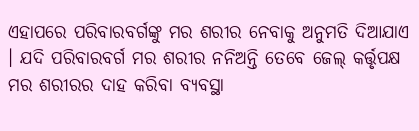ଏହାପରେ ପରିବାରବର୍ଗଙ୍କୁ ମର ଶରୀର ନେବାକୁ ଅନୁମତି ଦିଆଯାଏ । ଯଦି ପରିବାରବର୍ଗ ମର ଶରୀର ନନିଅନ୍ତି ତେବେ ଜେଲ୍ କର୍ତ୍ତୃପକ୍ଷ ମର ଶରୀରର ଦାହ କରିବା ବ୍ୟବସ୍ଥା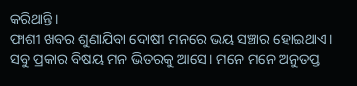କରିଥାନ୍ତି।
ଫାଶୀ ଖବର ଶୁଣାଯିବା ଦୋଷୀ ମନରେ ଭୟ ସଞ୍ଚାର ହୋଇଥାଏ। ସବୁ ପ୍ରକାର ବିଷୟ ମନ ଭିତରକୁ ଆସେ। ମନେ ମନେ ଅନୁତପ୍ତ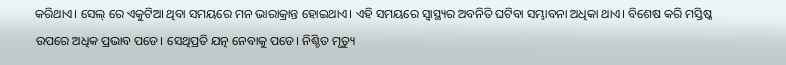କରିଥାଏ। ସେଲ୍ ରେ ଏକୁଟିଆ ଥିବା ସମୟରେ ମନ ଭାରାକ୍ରାନ୍ତ ହୋଇଥାଏ। ଏହି ସମୟରେ ସ୍ବାସ୍ଥ୍ୟର ଅବନିତି ଘଟିବା ସମ୍ଭାବନା ଅଧିକା ଥାଏ। ବିଶେଷ କରି ମସ୍ତିଷ୍କ ଉପରେ ଅଧିକ ପ୍ରଭାବ ପଡେ। ସେଥିପ୍ରତି ଯତ୍ନ ନେବାକୁ ପଡେ। ନିଶ୍ଚିତ ମୃତ୍ୟୁ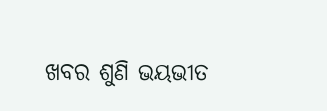ଖବର ଶୁଣି ଭୟଭୀତ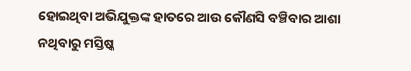ହୋଇଥିବା ଅଭିଯୁକ୍ତଙ୍କ ହାତରେ ଆଉ କୌଣସି ବଞ୍ଚିବାର ଆଶା ନଥିବାରୁ ମସ୍ତିଷ୍କ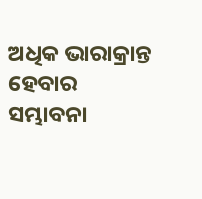ଅଧିକ ଭାରାକ୍ରାନ୍ତ ହେବାର ସମ୍ଭାବନା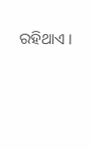ରହିଥାଏ ।